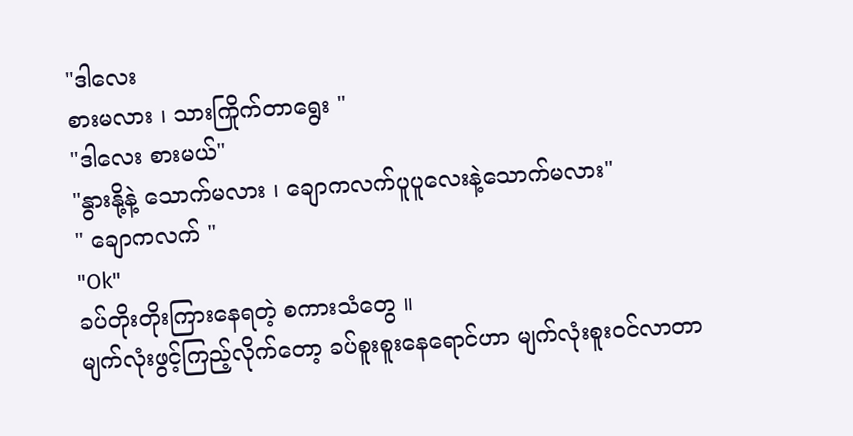"ဒါလေး
စားမလား ၊ သားကြိုက်တာရွေး "
"ဒါလေး စားမယ်"
"နွားနို့နဲ့ သောက်မလား ၊ ချောကလက်ပူပူလေးနဲ့သောက်မလား"
" ချောကလက် "
"Ok"
ခပ်တိုးတိုးကြားနေရတဲ့ စကားသံတွေ ။
မျက်လုံးဖွင့်ကြည့်လိုက်တော့ ခပ်စူးစူးနေရောင်ဟာ မျက်လုံးစူးဝင်လာတာ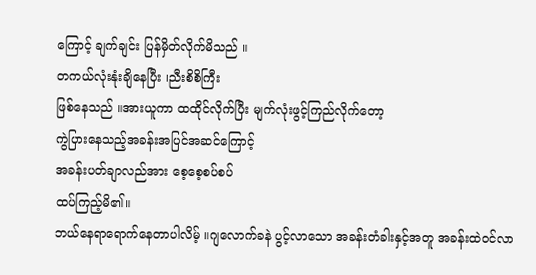ကြောင့် ချက်ချင်း ပြန်မှိတ်လိုက်မိသည် ။
တကယ်လုံးနုံးချိနေပြီး ၊ညီးစိစိကြီး
ဖြစ်နေသည် ။အားယူကာ ထထိုင်လိုက်ပြီး မျက်လုံးဖွင့်ကြည်လိုက်တော့
ကွဲပြားနေသည့်အခန်းအပြင်အဆင်ကြောင့်
အခန်းပတ်ချာလည်အား စေ့စေ့စပ်စပ်
ထပ်ကြည့်မိ၏။
ဘယ်နေရာရောက်နေတာပါလိမ့် ။ဂျလောက်ခနဲ ပွင့်လာသော အခန်းတံခါးနှင့်အတူ အခန်းထဲဝင်လာ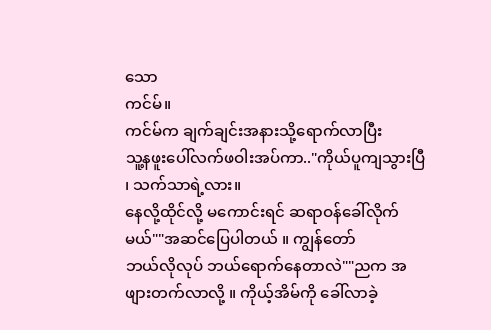သော
ကင်မ်။
ကင်မ်က ချက်ချင်းအနားသို့ရောက်လာပြီး
သူ့နဖူးပေါ်လက်ဖဝါးအပ်ကာ.."ကိုယ်ပူကျသွားပြီ ၊ သက်သာရဲ့လား။
နေလို့ထိုင်လို့ မကောင်းရင် ဆရာဝန်ခေါ်လိုက်မယ်""အဆင်ပြေပါတယ် ။ ကျွန်တော်
ဘယ်လိုလုပ် ဘယ်ရောက်နေတာလဲ""ညက အဖျားတက်လာလို့ ။ ကိုယ့်အိမ်ကို ခေါ်လာခဲ့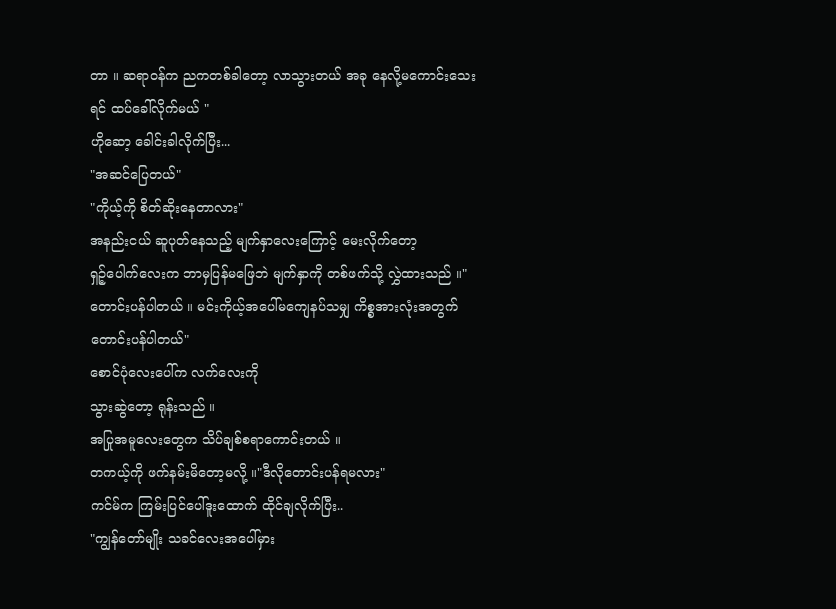တာ ။ ဆရာဝန်က ညကတစ်ခါတော့ လာသွားတယ် အခု နေလို့မကောင်းသေးရင် ထပ်ခေါ်လိုက်မယ် "
ဟိုဆော့ ခေါင်းခါလိုက်ပြီး...
"အဆင်ပြေတယ်"
"ကိုယ့်ကို စိတ်ဆိုးနေတာလား"
အနည်းငယ် ဆူပုတ်နေသည့် မျက်နှာလေးကြောင့် မေးလိုက်တော့
ရှဉ့်ပေါက်လေးက ဘာမှပြန်မဖြေဘဲ မျက်နှာကို တစ်ဖက်သို့ လွှဲထားသည် ။"တောင်းပန်ပါတယ် ။ မင်းကိုယ့်အပေါ်မကျေနပ်သမျှ ကိစ္စအားလုံးအတွက် တောင်းပန်ပါတယ်"
စောင်ပုံလေးပေါ်က လက်လေးကို
သွားဆွဲတော့ ရုန်းသည် ။
အပြုအမူလေးတွေက သိပ်ချစ်စရာကောင်းတယ် ။
တကယ့်ကို ဖက်နမ်းမိတော့မလို့ ။"ဒီလိုတောင်းပန်ရမလား"
ကင်မ်က ကြမ်းပြင်ပေါ်ဒူးထောက် ထိုင်ချလိုက်ပြီး..
"ကျွန်တော်မျိုး သခင်လေးအပေါ်မှား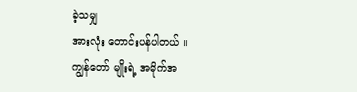ခဲ့သမျှ
အားလုံး တောင်းပန်ပါတယ် ။
ကျွန်တော် မျိုးရဲ့ အမိုက်အ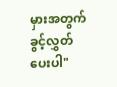မှားအတွက် ခွင့်လွှတ်ပေးပါ"